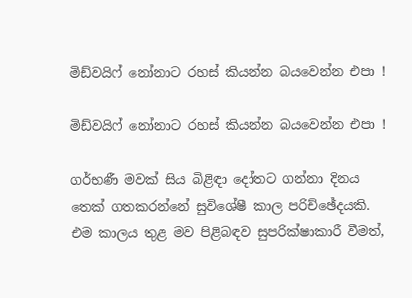මිඩ්වයිෆ් නෝනාට රහස් කියන්න බයවෙන්න එපා !

මිඩ්වයිෆ් නෝනාට රහස් කියන්න බයවෙන්න එපා !

ගර්භණී මවක් සිය බිළිඳා දෝතට ගන්නා දිනය තෙක් ගතකරන්නේ සුවිශේෂී කාල පරිච්ඡේදයකි. එම කාලය තුළ මව පිළිබඳව සුපරික්ෂාකාරී වීමත්,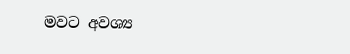මවට අවශ්‍ය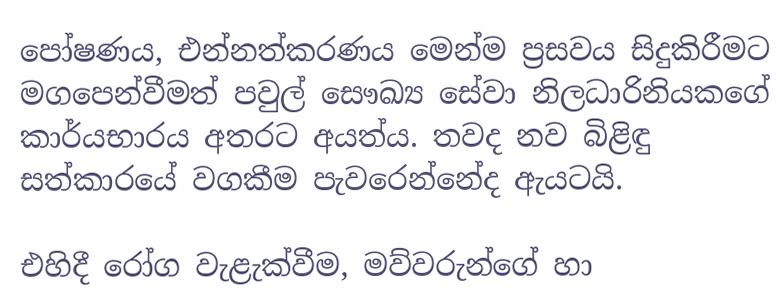පෝෂණය, එන්නත්කරණය මෙන්ම ප්‍රසවය සිදුකිරීමට මගපෙන්වීමත් පවුල් සෞඛ්‍ය සේවා නිලධාරිනියකගේ කාර්යභාරය අතරට අයත්ය. තවද නව බිළිඳු සත්කාරයේ වගකීම පැවරෙන්නේද ඇයටයි.

එහිදී රෝග වැළැක්වීම, මව්වරුන්ගේ හා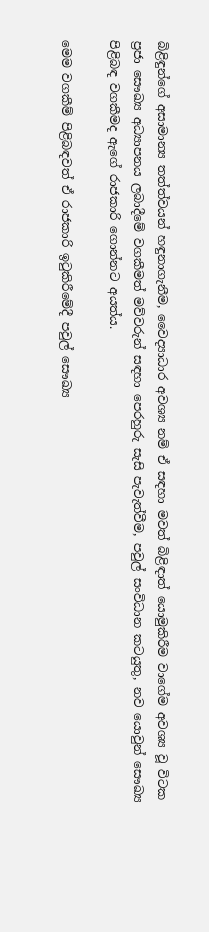බිළිඳුන්ගේ අසාමාන්‍ය තත්ත්වයන් හඳුනාගැනීම, වෛද්‍යාධාර අවශ්‍ය නම් ඒ සඳහා මවත් බිළිඳාත් යොමුකිරීම වාගේම අවශ්‍ය වූ විටක ප්‍රජා සෞඛ්‍ය අධ්‍යාපනය ලබාදීමේ වගකීමත් මව්වරුන් සඳහා පෙරහුරු සැසි පැවැත්වීම, පවුල් සංවිධාන කටයුතු, නව යොවුන් සෞඛ්‍ය පිළිබඳ වගකීමද ඇගේ රාජකාරි ගොන්නට අයත්ය.

මෙම වගකීම් පිළිබඳවත් ඒ රාජකාරි ඉටුකිරීමේදී පවුල් සෞඛ්‍ය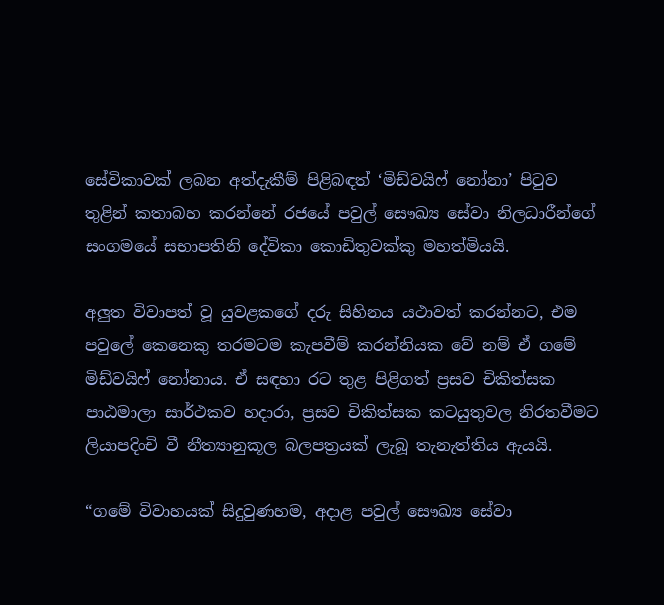සේවිකාවක් ලබන අත්දැකීම් පිළිබඳත් ‘මිඩ්වයිෆ් නෝනා’ පිටුව තුළින් කතාබහ කරන්නේ රජයේ පවුල් සෞඛ්‍ය සේවා නිලධාරීන්ගේ සංගමයේ සභාපතිනි දේවිකා කොඩිතුවක්කු මහත්මියයි.

අලුත විවාපත් වූ යුවළකගේ දරු සිහිනය යථාවත් කරන්නට, එම පවුලේ කෙනෙකු තරමටම කැපවීම් කරන්නියක වේ නම් ඒ ගමේ මිඩ්වයිෆ් නෝනාය. ඒ සඳහා රට තුළ පිළිගත් ප්‍රසව චිකිත්සක පාඨමාලා සාර්ථකව හදාරා, ප්‍රසව චිකිත්සක කටයුතුවල නිරතවීමට ලියාපදිංචි වී නීත්‍යානුකූල බලපත්‍රයක් ලැබූ තැනැත්තිය ඇයයි.

“ගමේ විවාහයක් සිදුවුණහම, අදාළ පවුල් සෞඛ්‍ය සේවා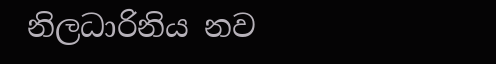නිලධාරිනිය නව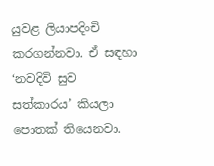යුවළ ලියාපදිංචි කරගන්නවා. ඒ සඳහා ‘නවදිවි සුව සත්කාරය’ කියලා පොතක් තියෙනවා.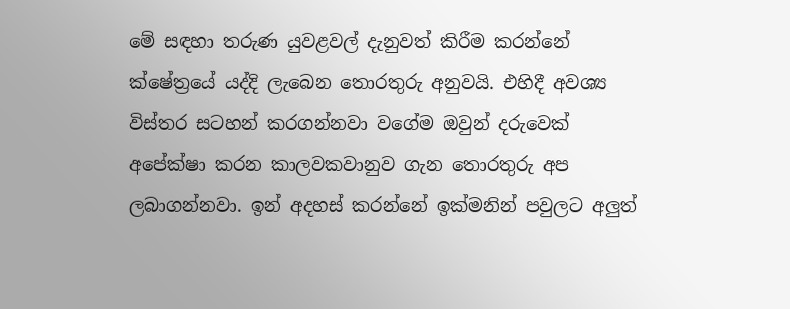මේ සඳහා තරුණ යුවළවල් දැනුවත් කිරීම කරන්නේ ක්ෂේත්‍රයේ යද්දි ලැබෙන තොරතුරු අනුවයි. එහිදී අවශ්‍ය විස්තර සටහන් කරගන්නවා වගේම ඔවුන් දරුවෙක් අපේක්ෂා කරන කාලවකවානුව ගැන තොරතුරු අප ලබාගන්නවා. ඉන් අදහස් කරන්නේ ඉක්මනින් පවුලට අලුත්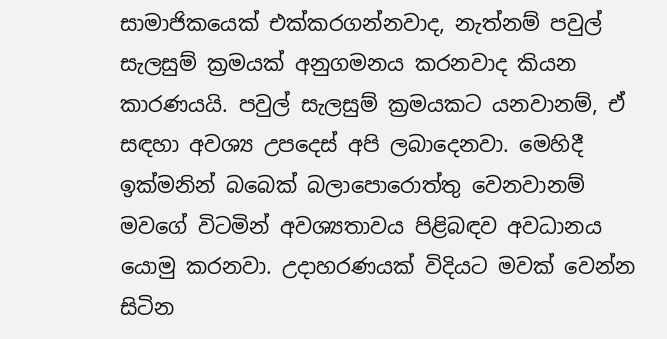සාමාජිකයෙක් එක්කරගන්නවාද, නැත්නම් පවුල් සැලසුම් ක්‍රමයක් අනුගමනය කරනවාද කියන කාරණයයි. පවුල් සැලසුම් ක්‍රමයකට යනවානම්, ඒ සඳහා අවශ්‍ය උපදෙස් අපි ලබාදෙනවා. මෙහිදී ඉක්මනින් බබෙක් බලාපොරොත්තු වෙනවානම් මවගේ විටමින් අවශ්‍යතාවය පිළිබඳව අවධානය යොමු කරනවා. උදාහරණයක් විදියට මවක් වෙන්න සිටින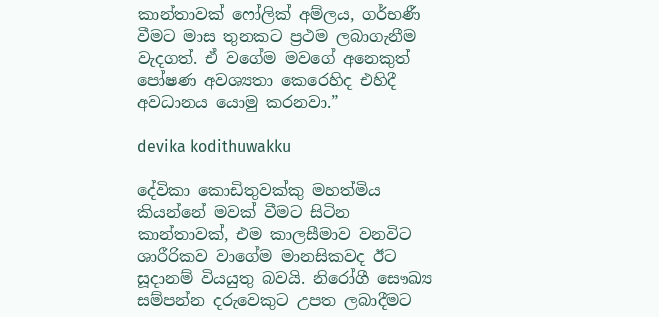කාන්තාවක් ෆෝලික් අම්ලය, ගර්භණී වීමට මාස තුනකට ප්‍රථම ලබාගැනීම වැදගත්. ඒ වගේම මවගේ අනෙකුත් පෝෂණ අවශ්‍යතා කෙරෙහිද එහිදී අවධානය යොමු කරනවා.”

devika kodithuwakku

දේවිකා කොඩිතුවක්කු මහත්මිය කියන්නේ මවක් වීමට සිටින කාන්තාවක්, එම කාලසීමාව වනවිට ශාරීරිකව වාගේම මානසිකවද ඊට සූදානම් වියයුතු බවයි. නිරෝගී සෞඛ්‍ය සම්පන්න දරුවෙකුට උපත ලබාදීමට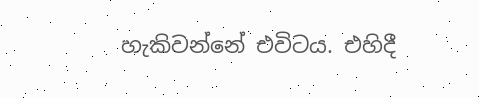හැකිවන්නේ එවිටය. එහිදී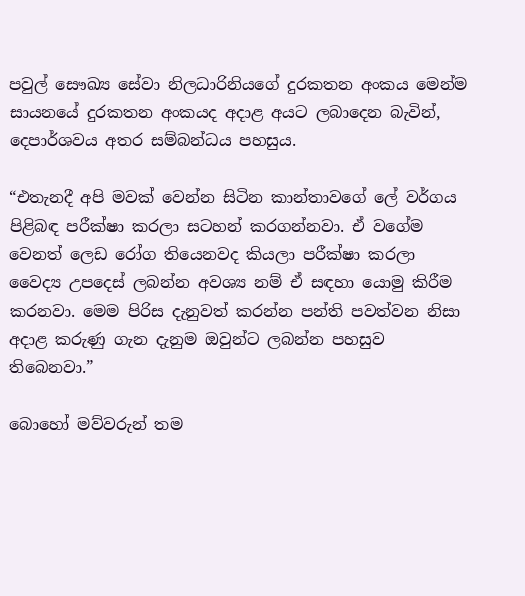පවුල් සෞඛ්‍ය සේවා නිලධාරිනියගේ දුරකතන අංකය මෙන්ම සායනයේ දුරකතන අංකයද අදාළ අයට ලබාදෙන බැවින්, දෙපාර්ශවය අතර සම්බන්ධය පහසුය.

“එතැනදී අපි මවක් වෙන්න සිටින කාන්තාවගේ ලේ වර්ගය පිළිබඳ පරීක්ෂා කරලා සටහන් කරගන්නවා. ඒ වගේම වෙනත් ලෙඩ රෝග තියෙනවද කියලා පරීක්ෂා කරලා වෛද්‍ය උපදෙස් ලබන්න අවශ්‍ය නම් ඒ සඳහා යොමු කිරීම කරනවා. මෙම පිරිස දැනුවත් කරන්න පන්ති පවත්වන නිසා අදාළ කරුණු ගැන දැනුම ඔවුන්ට ලබන්න පහසුව තිබෙනවා.”

බොහෝ මව්වරුන් තම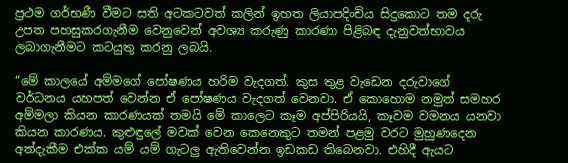ප්‍රථම ගර්භණී වීමට සති අටකටවත් කලින් ඉහත ලියාපදිංචිය සිදුකොට තම දරු උපත පහසුකරගැනීම වෙනුවෙන් අවශ්‍ය කරුණු කාරණා පිළිබඳ දැනුවත්භාවය ලබාගැනීමට කටයුතු කරනු ලබයි.

“මේ කාලයේ අම්මගේ පෝෂණය හරිම වැදගත්. කුස තුළ වැඩෙන දරුවාගේ වර්ධනය යහපත් වෙන්න ඒ පෝෂණය වැදගත් වෙනවා. ඒ කොහොම නමුත් සමහර අම්මලා කියන කාරණයක් තමයි මේ කාලෙට කෑම අප්පිරියයි, කෑවම වමනය යනවා කියන කාරණය. කුළුඳුලේ මවක් වෙන කෙනෙකුට තමන් පළමු වරට මුහුණදෙන අත්දැකීම එක්ක යම් යම් ගැටලු ඇතිවෙන්න ඉඩකඩ තිබෙනවා. එහිදී ඇයට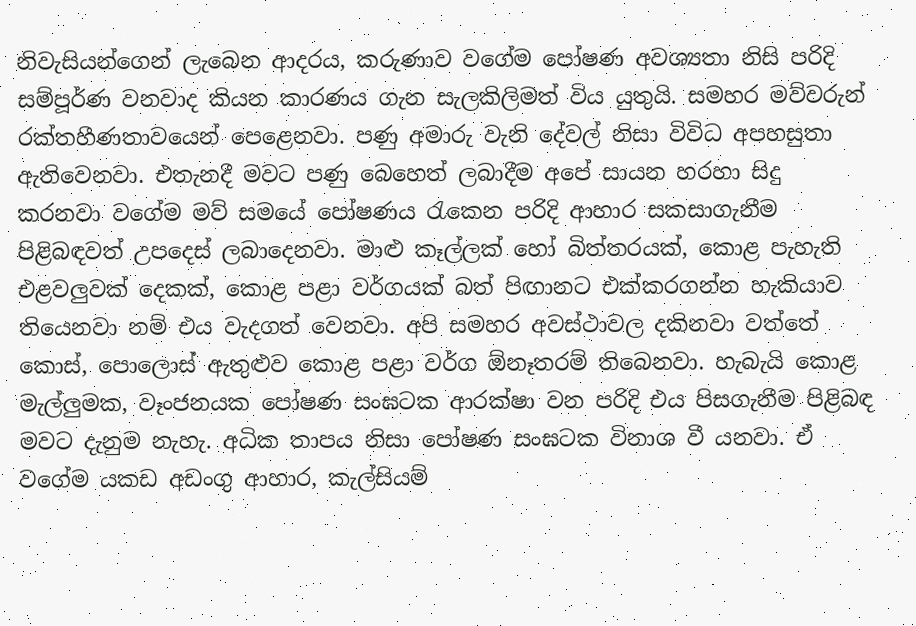නිවැසියන්ගෙන් ලැබෙන ආදරය, කරුණාව වගේම පෝෂණ අවශ්‍යතා නිසි පරිදි සම්පූර්ණ වනවාද කියන කාරණය ගැන සැලකිලිමත් විය යුතුයි. සමහර මව්වරුන් රක්තහීණතාවයෙන් පෙළෙනවා. පණු අමාරු වැනි දේවල් නිසා විවිධ අපහසුතා ඇතිවෙනවා. එතැනදී මවට පණු බෙහෙත් ලබාදීම අපේ සායන හරහා සිදු කරනවා වගේම මව් සමයේ පෝෂණය රැකෙන පරිදි ආහාර සකසාගැනීම පිළිබඳවත් උපදෙස් ලබාදෙනවා. මාළු කෑල්ලක් හෝ බිත්තරයක්, කොළ පැහැති එළවලුවක් දෙකක්, කොළ පළා වර්ගයක් බත් පිඟානට එක්කරගන්න හැකියාව තියෙනවා නම් එය වැදගත් වෙනවා. අපි සමහර අවස්ථාවල දකිනවා වත්තේ කොස්, පොලොස් ඇතුළුව කොළ පළා වර්ග ඕනෑතරම් තිබෙනවා. හැබැයි කොළ මැල්ලුමක, වෑංජනයක පෝෂණ සංඝටක ආරක්ෂා වන පරිදි එය පිසගැනීම පිළිබඳ මවට දැනුම නැහැ. අධික තාපය නිසා පෝෂණ සංඝටක විනාශ වී යනවා. ඒ වගේම යකඩ අඩංගු ආහාර, කැල්සියම්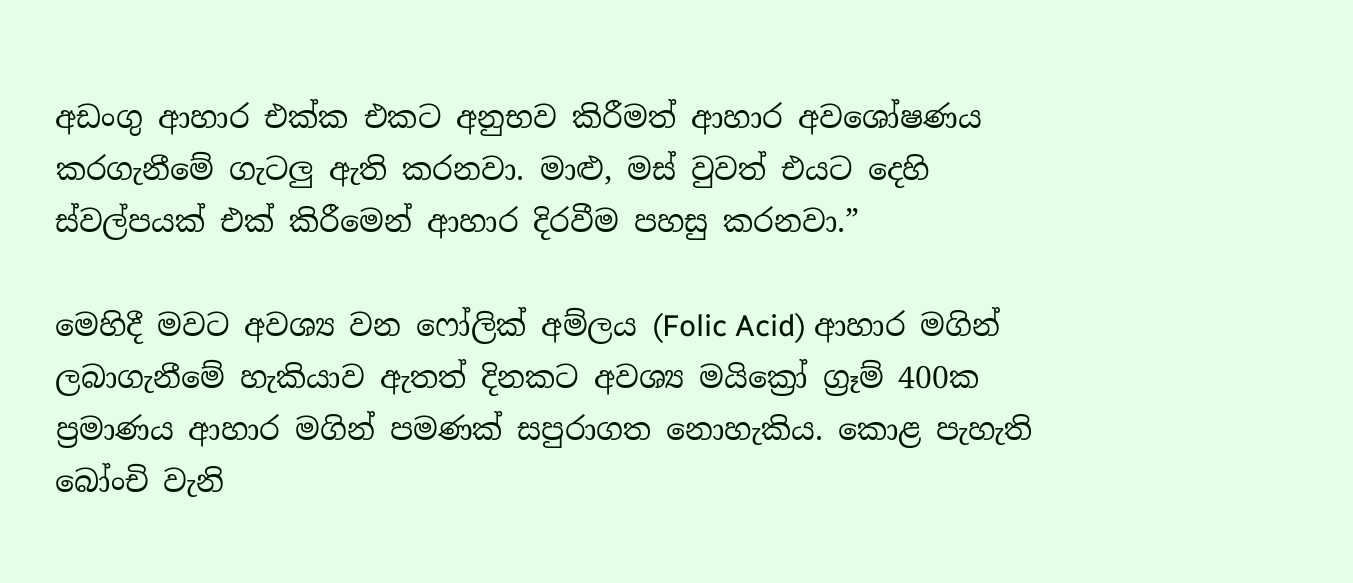අඩංගු ආහාර එක්ක එකට අනුභව කිරීමත් ආහාර අවශෝෂණය කරගැනීමේ ගැටලු ඇති කරනවා. මාළු, මස් වුවත් එයට දෙහි ස්වල්පයක් එක් කිරීමෙන් ආහාර දිරවීම පහසු කරනවා.”

මෙහිදී මවට අවශ්‍ය වන ෆෝලික් අම්ලය (Folic Acid) ආහාර මගින් ලබාගැනීමේ හැකියාව ඇතත් දිනකට අවශ්‍ය මයික්‍රෝ ග්‍රෑම් 400ක ප්‍රමාණය ආහාර මගින් පමණක් සපුරාගත නොහැකිය. කොළ පැහැති බෝංචි වැනි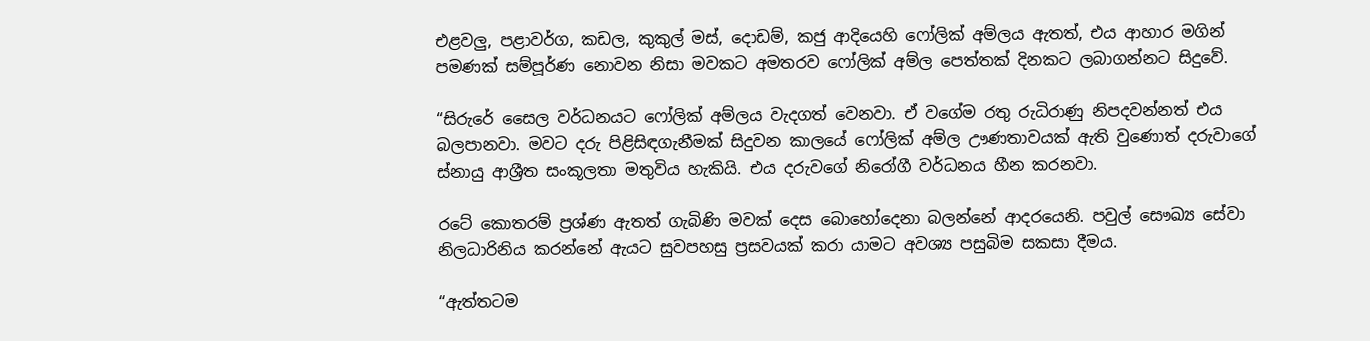එළවලු, පළාවර්ග, කඩල, කුකුල් මස්, දොඩම්, කජු ආදියෙහි ෆෝලික් අම්ලය ඇතත්, එය ආහාර මගින් පමණක් සම්පූර්ණ නොවන නිසා මවකට අමතරව ෆෝලික් අම්ල පෙත්තක් දිනකට ලබාගන්නට සිදුවේ.

“සිරුරේ සෛල වර්ධනයට ෆෝලික් අම්ලය වැදගත් වෙනවා. ඒ වගේම රතු රුධිරාණු නිපදවන්නත් එය බලපානවා. මවට දරු පිළිසිඳගැනීමක් සිදුවන කාලයේ ෆෝලික් අම්ල ඌණතාවයක් ඇති වුණොත් දරුවාගේ ස්නායු ආශ්‍රීත සංකූලතා මතුවිය හැකියි. එය දරුවගේ නිරෝගී වර්ධනය හීන කරනවා.

රටේ කොතරම් ප්‍රශ්ණ ඇතත් ගැබිණි මවක් දෙස බොහෝදෙනා බලන්නේ ආදරයෙනි. පවුල් සෞඛ්‍ය සේවා නිලධාරිනිය කරන්නේ ඇයට සුවපහසු ප්‍රසවයක් කරා යාමට අවශ්‍ය පසුබිම සකසා දීමය.

“ඇත්තටම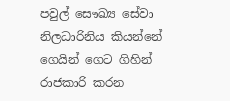පවුල් සෞඛ්‍ය සේවා නිලධාරිනිය කියන්නේ ගෙයින් ගෙට ගිහින් රාජකාරි කරන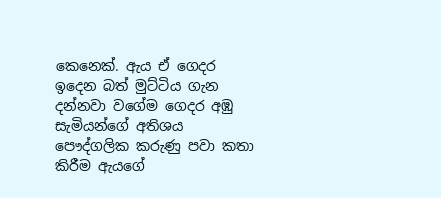කෙනෙක්. ඇය ඒ ගෙදර ඉදෙන බත් මුට්ටිය ගැන දන්නවා වගේම ගෙදර අඹු සැමියන්ගේ අතිශය පෞද්ගලික කරුණු පවා කතා කිරීම ඇයගේ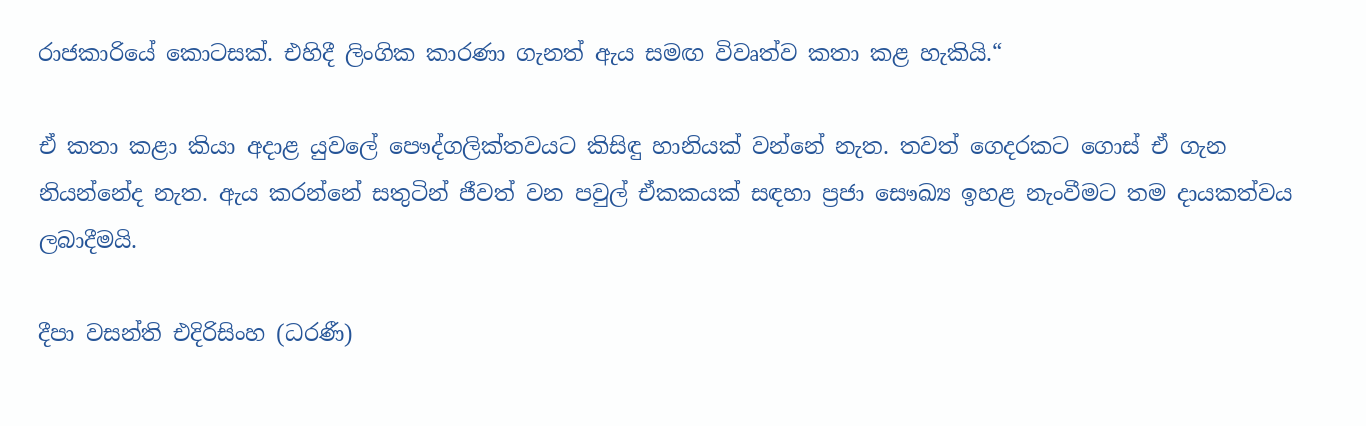රාජකාරියේ කොටසක්. එහිදී ලිංගික කාරණා ගැනත් ඇය සමඟ විවෘත්ව කතා කළ හැකියි.“

ඒ කතා කළා කියා අදාළ යුවලේ පෞද්ගලික්තවයට කිසිඳු හානියක් වන්නේ නැත. තවත් ගෙදරකට ගොස් ඒ ගැන නියන්නේද නැත. ඇය කරන්නේ සතුටින් ජීවත් වන පවුල් ඒකකයක් සඳහා ප්‍රජා සෞඛ්‍ය ඉහළ නැංවීමට තම දායකත්වය ලබාදීමයි.

දීපා වසන්ති එදිරිසිංහ (ධරණී)